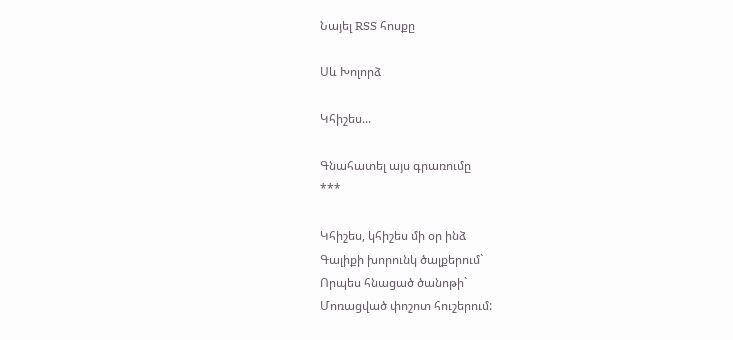Նայել RSS հոսքը

Սև Խոլորձ

Կհիշես...

Գնահատել այս գրառումը
***

Կհիշես, կհիշես մի օր ինձ
Գալիքի խորունկ ծալքերում`
Որպես հնացած ծանոթի`
Մոռացված փոշոտ հուշերում: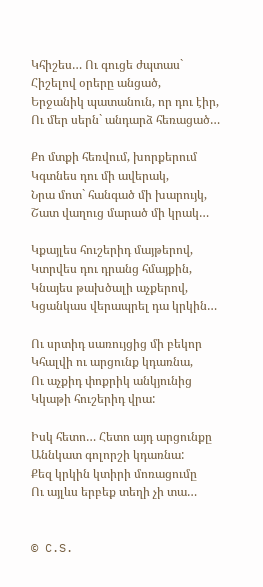Կհիշես… Ու գուցե ժպտաս`
Հիշելով օրերը անցած,
Երջանիկ պատանուն, որ դու էիր,
Ու մեր սերն` անդարձ հեռացած…

Քո մտքի հեռվում, խորքերում
Կգտնես դու մի ավերակ,
Նրա մոտ` հանգած մի խարույկ,
Շատ վաղուց մարած մի կրակ…

Կքայլես հուշերիդ մայթերով,
Կտրվես դու դրանց հմայքին,
Կնայես թախծալի աչքերով,
Կցանկաս վերապրել դա կրկին…

Ու սրտիդ սառույցից մի բեկոր
Կհալվի ու արցունք կդառնա,
Ու աչքիդ փոքրիկ անկյունից
Կկաթի հուշերիդ վրա:

Իսկ հետո… Հետո այդ արցունքը
Աննկատ գոլորշի կդառնա:
Քեզ կրկին կտիրի մոռացումը
Ու այլևս երբեք տեղի չի տա…


© C.S.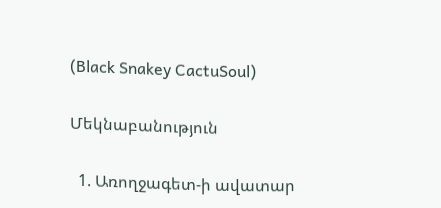(Black Snakey CactuSoul)

Մեկնաբանություն

  1. Առողջագետ-ի ավատար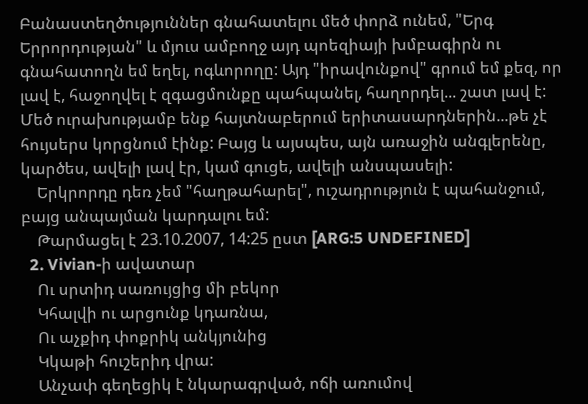Բանաստեղծություններ գնահատելու մեծ փորձ ունեմ, "Երգ Երրորդության" և մյուս ամբողջ այդ պոեզիայի խմբագիրն ու գնահատողն եմ եղել, ոգևորողը: Այդ "իրավունքով" գրում եմ քեզ, որ լավ է, հաջողվել է զգացմունքը պահպանել, հաղորդել... շատ լավ է: Մեծ ուրախությամբ ենք հայտնաբերում երիտասարդներին...թե չէ հույսերս կորցնում էինք: Բայց և այսպես, այն առաջին անգլերենը, կարծես, ավելի լավ էր, կամ գուցե, ավելի անսպասելի:
    Երկրորդը դեռ չեմ "հաղթահարել", ուշադրություն է պահանջում, բայց անպայման կարդալու եմ:
    Թարմացել է 23.10.2007, 14:25 ըստ [ARG:5 UNDEFINED]
  2. Vivian-ի ավատար
    Ու սրտիդ սառույցից մի բեկոր
    Կհալվի ու արցունք կդառնա,
    Ու աչքիդ փոքրիկ անկյունից
    Կկաթի հուշերիդ վրա:
    Անչափ գեղեցիկ է նկարագրված, ոճի առումով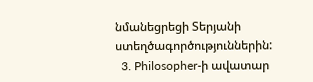նմանեցրեցի Տերյանի ստեղծագործություններին:
  3. Philosopher-ի ավատար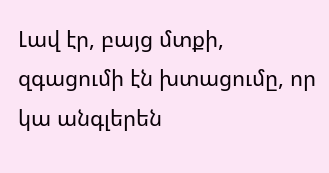Լավ էր, բայց մտքի, զգացումի էն խտացումը, որ կա անգլերեն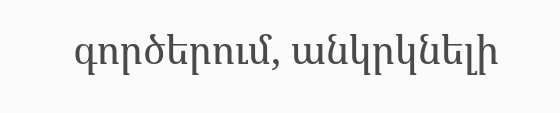գործերում, անկրկնելի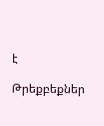է

Թրեքբեքներ